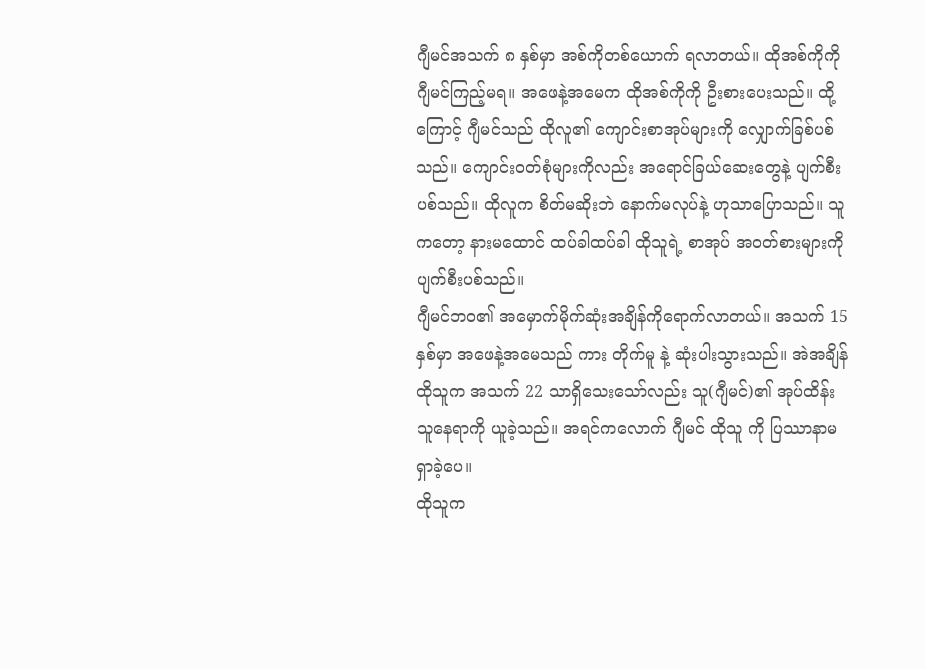ဂျီမင်အသက် ၈ နှစ်မှာ အစ်ကိုတစ်ယောက် ရလာတယ်။ ထိုအစ်ကိုကို ဂျီမင်ကြည့်မရ။ အဖေနဲ့အမေက ထိုအစ်ကိုကို ဦးစားပေးသည်။ ထို့ကြောင့် ဂျီမင်သည် ထိုလူ၏ ကျောင်းစာအုပ်များကို လျှောက်ခြစ်ပစ်သည်။ ကျောင်းဝတ်စုံများကိုလည်း အရောင်ခြယ်ဆေးတွေနဲ့ ပျက်စီးပစ်သည်။ ထိုလူက စိတ်မဆိုးဘဲ နောက်မလုပ်နဲ့ ဟုသာပြောသည်။ သူကတော့ နားမထောင် ထပ်ခါထပ်ခါ ထိုသူရဲ့ စာအုပ် အဝတ်စားများကို ပျက်စီးပစ်သည်။
ဂျီမင်ဘဝ၏ အမှောက်မိုက်ဆုံးအချိန်ကိုရောက်လာတယ်။ အသက် 15 နှစ်မှာ အဖေနဲ့အမေသည် ကား တိုက်မူ နဲ့ ဆုံးပါးသွားသည်။ အဲအချိန် ထိုသူက အသက် 22 သာရှိသေးသော်လည်း သူ(ဂျီမင်)၏ အုပ်ထိန်းသူနေရာကို ယူခဲ့သည်။ အရင်ကလောက် ဂျီမင် ထိုသူ ကို ပြဿာနာမရှာခဲ့ပေ။
ထိုသူက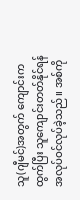သူ(ဂျီမင်)အတွက် ကျောင်းကထွက်ပြီး သူကျောင်းတတ်နိုင်ရန် အလုပ်ဝင်လုပ်ခဲ့သည်။ အစ်ကို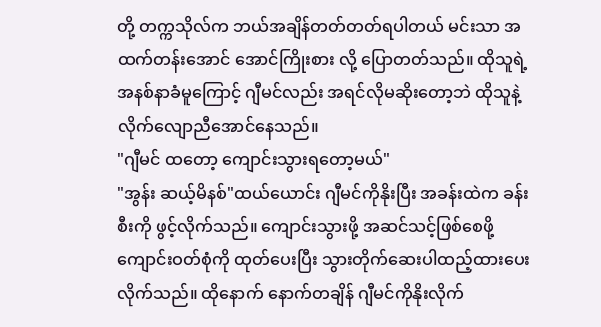တို့ တက္ကသိုလ်က ဘယ်အချိန်တတ်တတ်ရပါတယ် မင်းသာ အထက်တန်းအောင် အောင်ကြိုးစား လို့ ပြောတတ်သည်။ ထိုသူရဲ့ အနစ်နာခံမူကြောင့် ဂျီမင်လည်း အရင်လိုမဆိုးတော့ဘဲ ထိုသူနဲ့ လိုက်လျောညီအောင်နေသည်။
"ဂျီမင် ထတော့ ကျောင်းသွားရတော့မယ်"
"အွန်း ဆယ့်မိနစ်"ထယ်ယောင်း ဂျီမင်ကိုနိုးပြီး အခန်းထဲက ခန်းစီးကို ဖွင့်လိုက်သည်။ ကျောင်းသွားဖို့ အဆင်သင့်ဖြစ်စေဖို့ ကျောင်းဝတ်စုံကို ထုတ်ပေးပြီး သွားတိုက်ဆေးပါထည့်ထားပေးလိုက်သည်။ ထိုနောက် နောက်တချိန် ဂျီမင်ကိုနိုးလိုက်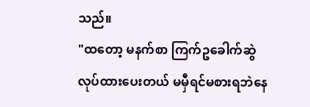သည်။
"ထတော့ မနက်စာ ကြက်ဥခေါက်ဆွဲ လုပ်ထားပေးတယ် မမှီရင်မစားရဘဲနေ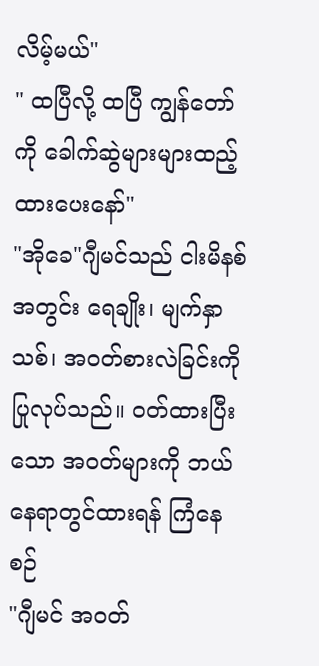လိမ့်မယ်"
" ထပြီလို့ ထပြီ ကျွန်တော်ကို ခေါက်ဆွဲများများထည့်ထားပေးနော်"
"အိုခေ"ဂျီမင်သည် ငါးမိနစ်အတွင်း ရေချိုး၊ မျက်နှာသစ်၊ အဝတ်စားလဲခြင်းကို ပြုလုပ်သည်။ ဝတ်ထားပြီးသော အဝတ်များကို ဘယ်နေရာတွင်ထားရန် ကြံနေစဉ်
"ဂျီမင် အဝတ်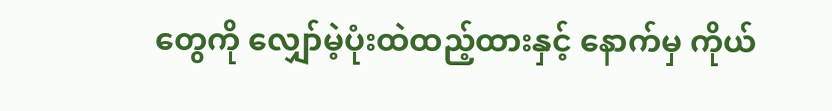တွေကို လျှော်မဲ့ပုံးထဲထည့်ထားနှင့် နောက်မှ ကိုယ်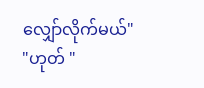လျှော်လိုက်မယ်"
"ဟုတ် "